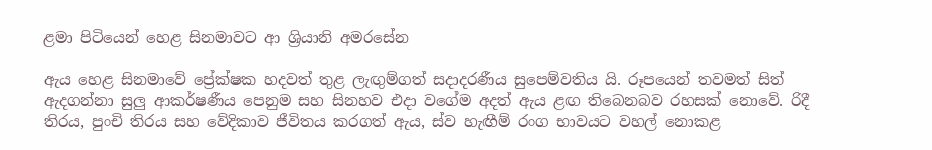ළමා පිටියෙන් හෙළ සිනමාවට ආ ශ්‍රියානි අමරසේන

ඇය හෙළ සිනමාවේ ප්‍රේක්ෂක හදවත් තුළ ලැඟුම්ගත් සදාදරණීය සුපෙම්වතිය යි. රූපයෙන් තවමත් සිත් ඇදගන්නා සුලු ආකර්ෂණීය පෙනුම සහ සිනහව එදා වගේම අදත් ඇය ළඟ තිබෙනබව රහසක් නොවේ. රිදී තිරය, පුංචි තිරය සහ වේදිකාව ජීවිතය කරගත් ඇය, ස්ව හැඟීම් රංග භාවයට වහල් නොකළ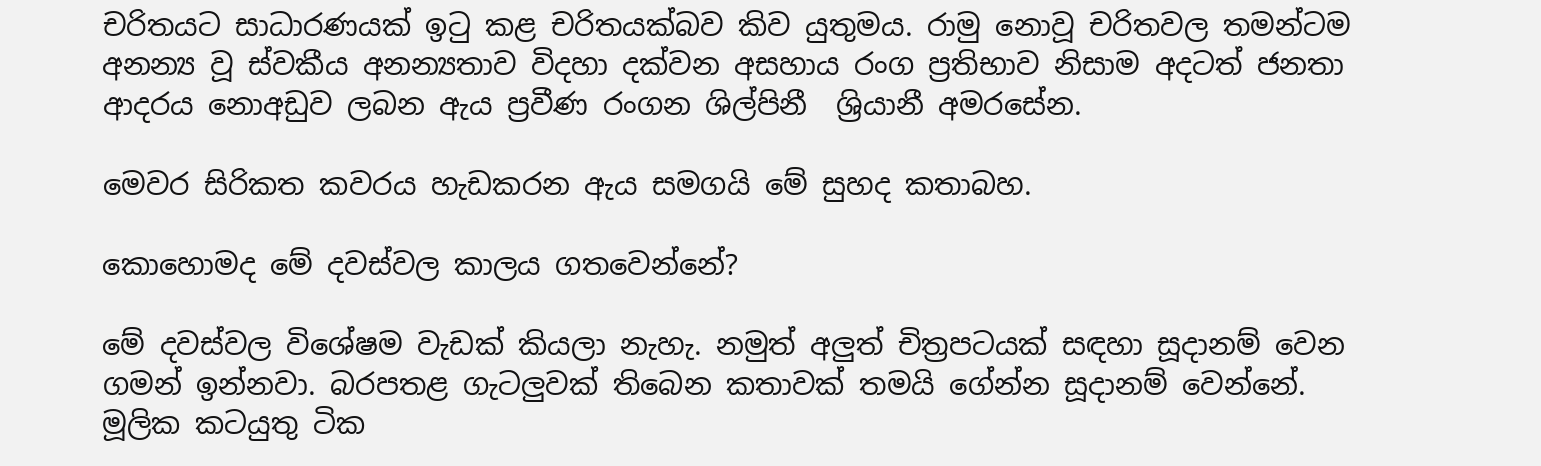චරිතයට සාධාරණයක් ඉටු කළ චරිතයක්බව කිව යුතුමය. රාමු නොවූ චරිතවල තමන්ටම අනන්‍ය වූ ස්වකීය අනන්‍යතාව විදහා දක්වන අසහාය රංග ප්‍රතිභාව නිසාම අදටත් ජනතා ආදරය නොඅඩුව ලබන ඇය ප්‍රවීණ රංගන ශිල්පිනී  ශ්‍රියානී අමරසේන.

මෙවර සිරිකත කවරය හැඩකරන ඇය සමගයි මේ සුහද කතාබහ.

කොහොමද මේ දවස්වල කාලය ගතවෙන්නේ?

මේ දවස්වල විශේෂම වැඩක් කියලා නැහැ. නමුත් අලුත් චිත්‍රපටයක් සඳහා සූදානම් වෙන ගමන් ඉන්නවා. බරපතළ ගැටලුවක් තිබෙන කතාවක් තමයි ගේන්න සූදානම් වෙන්නේ. මූලික කටයුතු ටික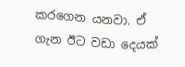කරගෙන යනවා. ඒ ගැන ඊට වඩා දෙයක්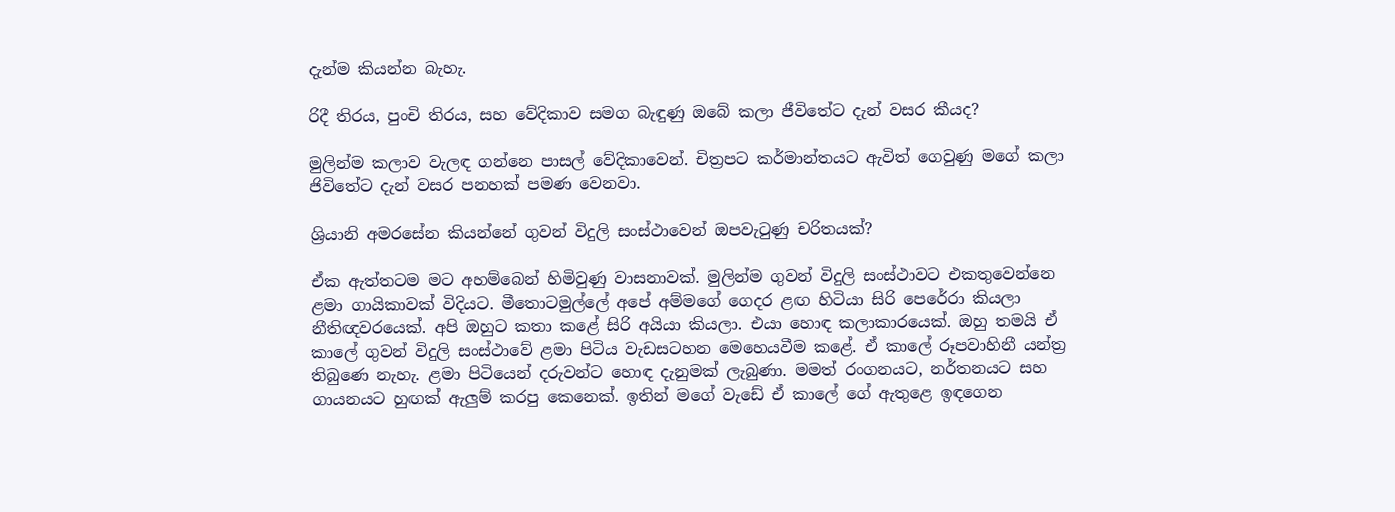දැන්ම කියන්න බැහැ.

රිදී තිරය, පුංචි තිරය, සහ වේදිකාව සමග බැඳුණු ඔබේ කලා ජීවිතේට දැන් වසර කීයද?

මුලින්ම කලාව වැලඳ ගන්නෙ පාසල් වේදිකාවෙන්. චිත්‍රපට කර්මාන්තයට ඇවිත් ගෙවුණු මගේ කලා ජිවිතේට දැන් වසර පනහක් පමණ වෙනවා.

ශ්‍රියානි අමරසේන කියන්නේ ගුවන් විදුලි සංස්ථාවෙන් ඔපවැටුණු චරිතයක්?

ඒක ඇත්තටම මට අහම්බෙන් හිමිවුණු වාසනාවක්. මුලින්ම ගුවන් විදුලි සංස්ථාවට එකතුවෙන්නෙ ළමා ගායිකාවක් විදියට. මීතොටමුල්ලේ අපේ අම්මගේ ගෙදර ළඟ හිටියා සිරි පෙරේරා කියලා නීතිඥවරයෙක්. අපි ඔහුට කතා කළේ සිරි අයියා කියලා. එයා හොඳ කලාකාරයෙක්. ඔහු තමයි ඒ කාලේ ගුවන් විදුලි සංස්ථාවේ ළමා පිටිය වැඩසටහන මෙහෙයවීම කළේ. ඒ කාලේ රූපවාහිනී යන්ත්‍ර තිබුණෙ නැහැ. ළමා පිටියෙන් දරුවන්ට හොඳ දැනුමක් ලැබුණා. මමත් රංගනයට, නර්තනයට සහ ගායනයට හුඟක් ඇලුම් කරපු කෙනෙක්. ඉතින් මගේ වැඩේ ඒ කාලේ ගේ ඇතුළෙ ඉඳගෙන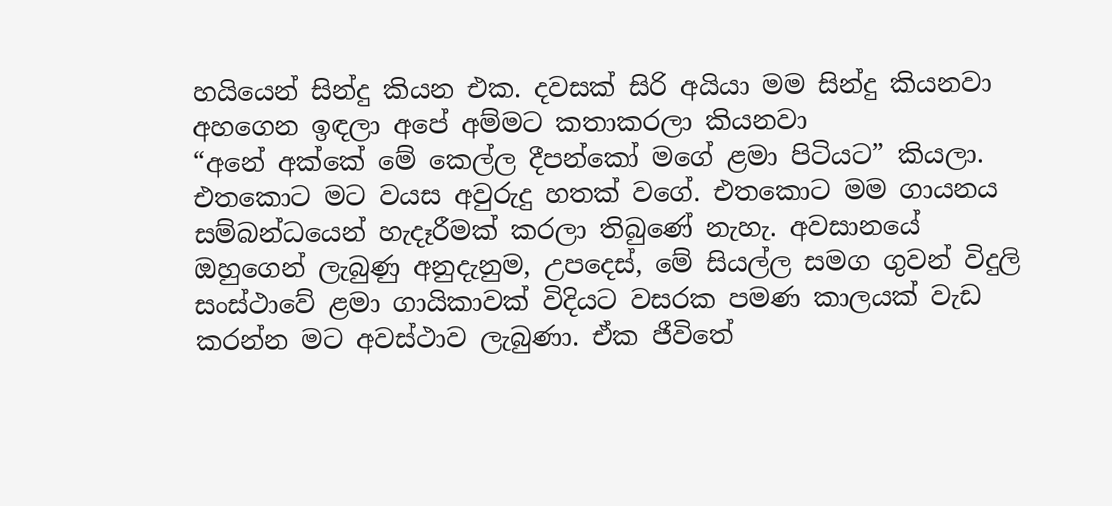හයියෙන් සින්දු කියන එක. දවසක් සිරි අයියා මම සින්දු කියනවා අහගෙන ඉඳලා අපේ අම්මට කතාකරලා කියනවා
“අනේ අක්කේ මේ කෙල්ල දීපන්කෝ මගේ ළමා පිටියට” කියලා.
එතකොට මට වයස අවුරුදු හතක් වගේ. එතකොට මම ගායනය සම්බන්ධයෙන් හැදෑරීමක් කරලා තිබුණේ නැහැ. අවසානයේ ඔහුගෙන් ලැබුණු අනුදැනුම, උපදෙස්, මේ සියල්ල සමග ගුවන් විදුලි සංස්ථාවේ ළමා ගායිකාවක් විදියට වසරක පමණ කාලයක් වැඩ කරන්න මට අවස්ථාව ලැබුණා. ඒක ජීවිතේ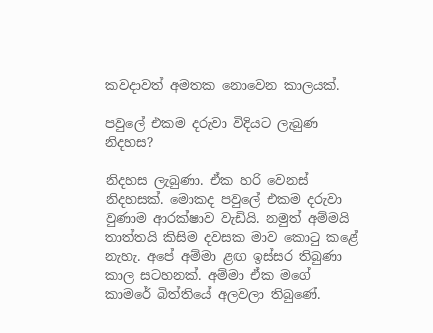කවදාවත් අමතක නොවෙන කාලයක්.

පවුලේ එකම දරුවා විදියට ලැබුණ නිදහස?

නිදහස ලැබුණා. ඒක හරි වෙනස් නිදහසක්. මොකද පවුලේ එකම දරුවා වුණාම ආරක්ෂාව වැඩියි. නමුත් අම්මයි තාත්තයි කිසිම දවසක මාව කොටු කළේ නැහැ. අපේ අම්මා ළඟ ඉස්සර තිබුණා කාල සටහනක්. අම්මා ඒක මගේ කාමරේ බිත්තියේ අලවලා තිබුණේ.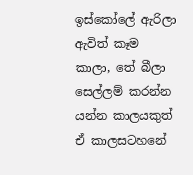ඉස්කෝලේ ඇරිලා ඇවිත් කෑම කාලා, තේ බීලා සෙල්ලම් කරන්න යන්න කාලයකුත් ඒ කාලසටහනේ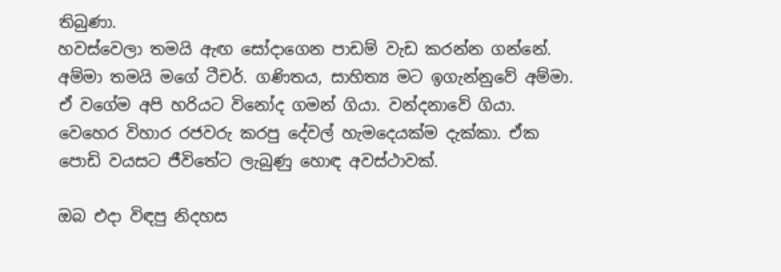තිබුණා.
හවස්වෙලා තමයි ඇඟ සෝදාගෙන පාඩම් වැඩ කරන්න ගන්නේ. අම්මා තමයි මගේ ටීචර්. ගණිතය, සාහිත්‍ය මට ඉගැන්නුවේ අම්මා. ඒ වගේම අපි හරියට විනෝද ගමන් ගියා. වන්දනාවේ ගියා. වෙහෙර විහාර රජවරු කරපු දේවල් හැමදෙයක්ම දැක්කා. ඒක පොඩි වයසට ජීවිතේට ලැබුණු හොඳ අවස්ථාවක්.

ඔබ එදා විඳපු නිදහස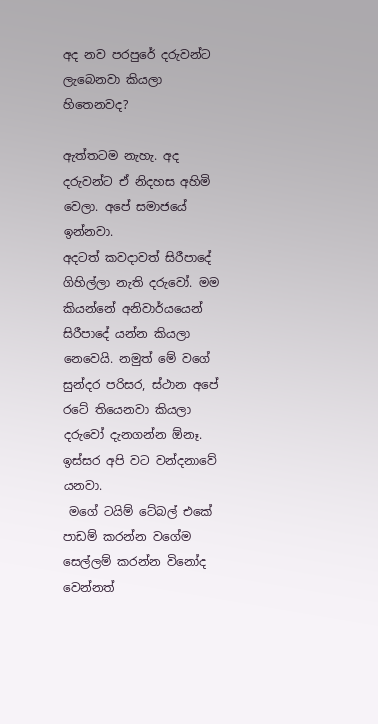අද නව පරපුරේ දරුවන්ට ලැබෙනවා කියලා හිතෙනවද?

ඇත්තටම නැහැ. අද දරුවන්ට ඒ නිදහස අහිමි වෙලා. අපේ සමාජයේ ඉන්නවා.
අදටත් කවදාවත් සිරීපාදේ ගිහිල්ලා නැති දරුවෝ. මම කියන්නේ අනිවාර්යයෙන් සිරීපාදේ යන්න කියලා නෙවෙයි. නමුත් මේ වගේ සුන්දර පරිසර, ස්ථාන අපේ රටේ තියෙනවා කියලා දරුවෝ දැනගන්න ඕනෑ. ඉස්සර අපි වට වන්දනාවේ යනවා.
 මගේ ටයිම් ටේබල් එකේ පාඩම් කරන්න වගේම සෙල්ලම් කරන්න විනෝද වෙන්නත්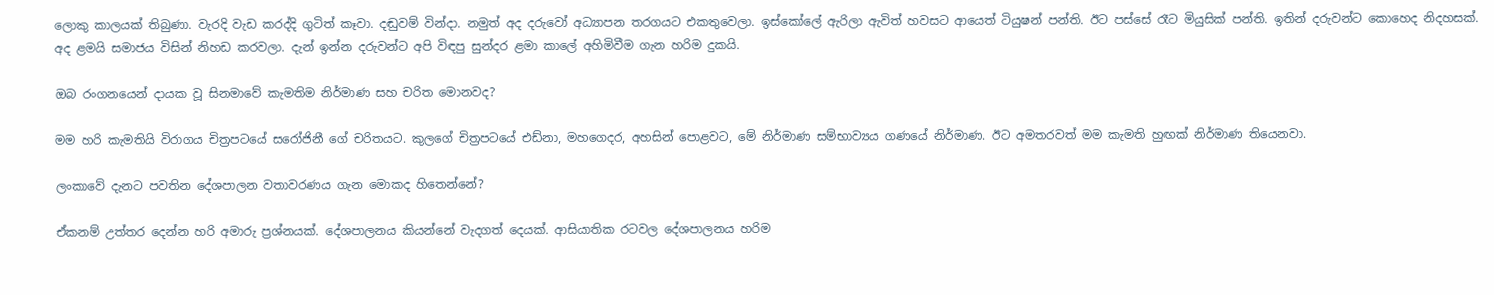ලොකු කාලයක් තිබුණා. වැරදි වැඩ කරද්දි ගුටිත් කෑවා. දඬුවම් වින්දා. නමුත් අද දරුවෝ අධ්‍යාපන තරගයට එකතුවෙලා. ඉස්කෝලේ ඇරිලා ඇවිත් හවසට ආයෙත් ටියුෂන් පන්ති. ඊට පස්සේ රෑට මියුසික් පන්ති. ඉතින් දරුවන්ට කොහෙද නිදහසක්. අද ළමයි සමාජය විසින් නිහඩ කරවලා. දැන් ඉන්න දරුවන්ට අපි විඳපු සුන්දර ළමා කාලේ අහිමිවීම ගැන හරිම දුකයි.

ඔබ රංගනයෙන් දායක වූ සිනමාවේ කැමතිම නිර්මාණ සහ චරිත මොනවද?

මම හරි කැමතියි විරාගය චිත්‍රපටයේ සරෝජිනී ගේ චරිතයට. කුලගේ චිත්‍රපටයේ එඩ්නා, මහගෙදර, අහසින් පොළවට, මේ නිර්මාණ සම්භාව්‍යය ගණයේ නිර්මාණ. ඊට අමතරවත් මම කැමති හුඟක් නිර්මාණ තියෙනවා.

ලංකාවේ දැනට පවතින දේශපාලන වතාවරණය ගැන මොකද හිතෙන්නේ?

ඒකනම් උත්තර දෙන්න හරි අමාරු ප්‍රශ්නයක්. දේශපාලනය කියන්නේ වැදගත් දෙයක්. ආසියාතික රටවල දේශපාලනය හරිම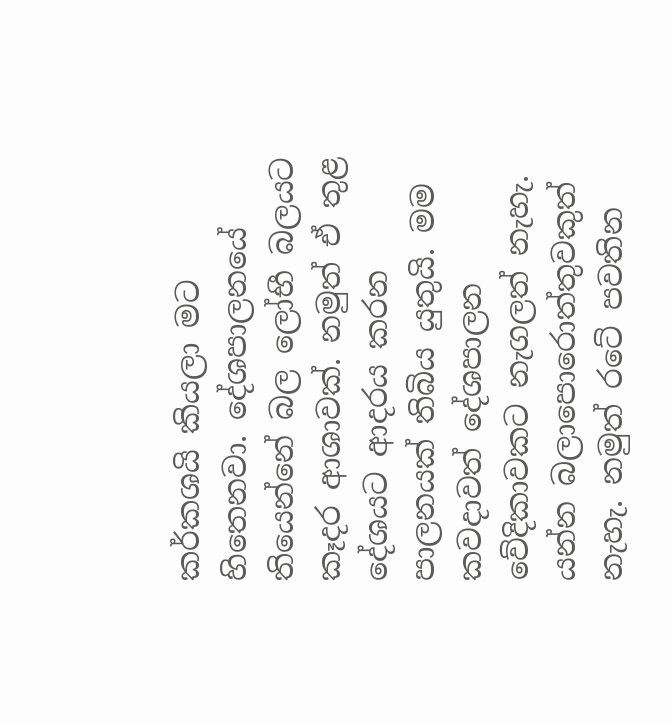කර්කශයි කියලා මට හිතෙනවා. දේශපාලනයේ තියෙන්නේ බල ලෝභී බලයට කෑදර ආශාවක්. නමුත් ඒ තුළ දේශයට ආදරය කරන පාලනයක් තිබිය යුතුයි. මම කවදාවත් දේශපාලන වේදිකාවකට නැගලත් නැහැ. යන්න බලාපොරොත්තුවකුත් නැහැ. නමුත් රටේ පවතින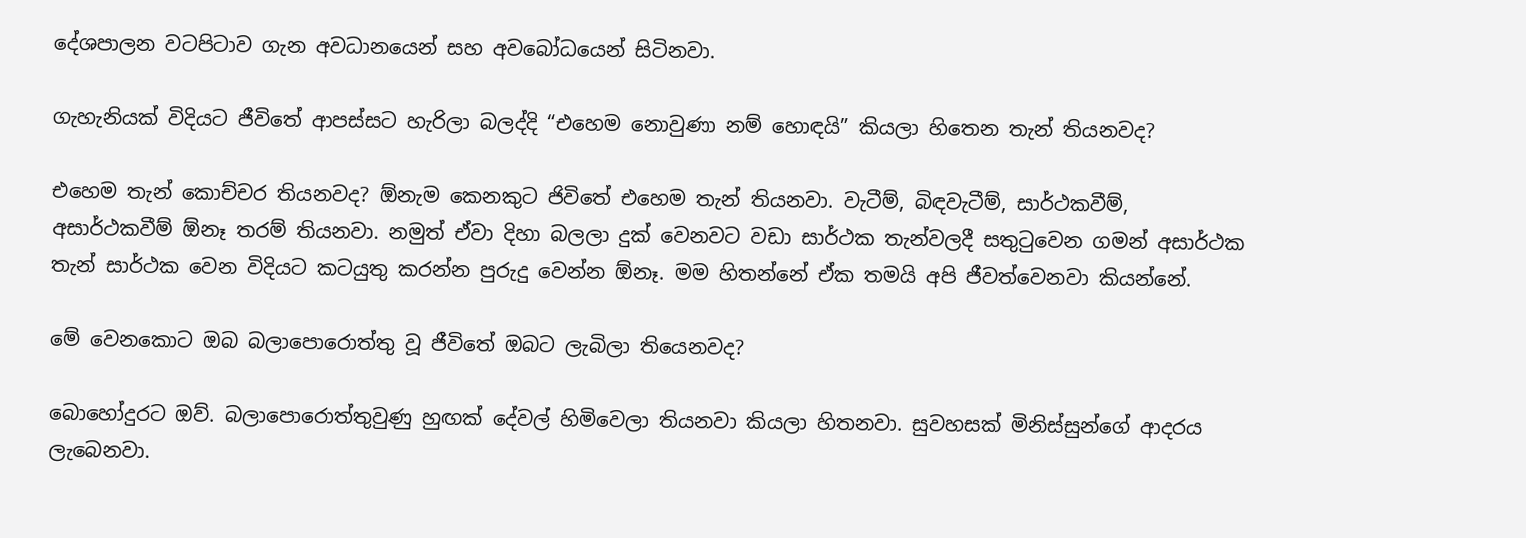දේශපාලන වටපිටාව ගැන අවධානයෙන් සහ අවබෝධයෙන් සිටිනවා.

ගැහැනියක් විදියට ජීවිතේ ආපස්සට හැරිලා බලද්දි “එහෙම නොවුණා නම් හොඳයි” කියලා හිතෙන තැන් තියනවද?

එහෙම තැන් කොච්චර තියනවද? ඕනැම කෙනකුට ජිවිතේ එහෙම තැන් තියනවා. වැටීම්, බිඳවැටීම්, සාර්ථකවීම්, අසාර්ථකවීම් ඕනෑ තරම් තියනවා. නමුත් ඒවා දිහා බලලා දුක් වෙනවට වඩා සාර්ථක තැන්වලදී සතුටුවෙන ගමන් අසාර්ථක තැන් සාර්ථක වෙන විදියට කටයුතු කරන්න පුරුදු වෙන්න ඕනෑ. මම හිතන්නේ ඒක තමයි අපි ජීවත්වෙනවා කියන්නේ.

මේ වෙනකොට ඔබ බලාපොරොත්තු වූ ජීවිතේ ඔබට ලැබිලා තියෙනවද?

බොහෝදුරට ඔව්. බලාපොරොත්තුවුණු හුඟක් දේවල් හිමිවෙලා තියනවා කියලා හිතනවා. සුවහසක් මිනිස්සුන්ගේ ආදරය ලැබෙනවා.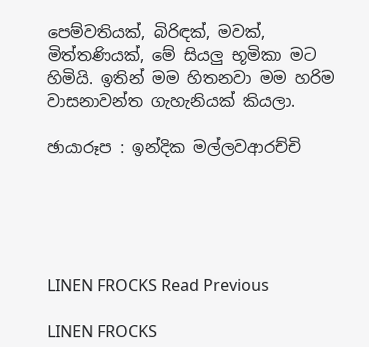පෙම්වතියක්, බිරිඳක්, මවක්, මිත්තණියක්, මේ සියලු භූමිකා මට හිමියි. ඉතින් මම හිතනවා මම හරිම වාසනාවන්ත ගැහැනියක් කියලා.

ඡායාරූප : ඉන්දික මල්ලවආරච්චි





LINEN FROCKS Read Previous

LINEN FROCKS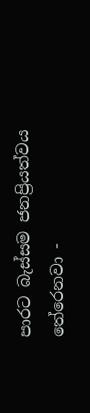පාරට බැස්සම ජනප්‍රියත්වය තේරෙනවා -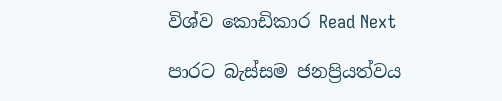විශ්ව කොඩිකාර Read Next

පාරට බැස්සම ජනප්‍රියත්වය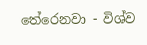තේරෙනවා - විශ්ව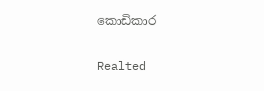කොඩිකාර

Realted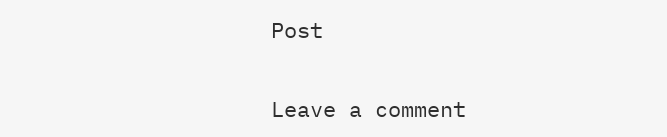Post

Leave a comment